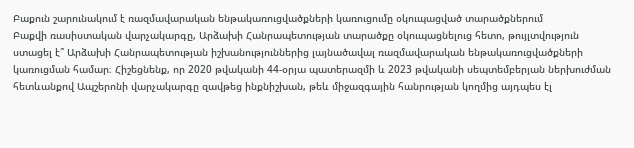Բաքուն շարունակում է ռազմավարական ենթակառուցվածքների կառուցումը օկուպացված տարածքներում
Բաքվի ռասիստական վարչակարգը, Արձախի Հանրապետության տարածքը օկուպացնելուց հետո, թույլտվություն ստացել է՞ Արձախի Հանրապետության իշխանություններից լայնածավալ ռազմավարական ենթակառուցվածքների կառուցման համար։ Հիշեցնենք, որ 2020 թվականի 44-օրյա պատերազմի և 2023 թվականի սեպտեմբերյան ներխուժման հետևանքով Ապշերոնի վարչակարգը զավթեց ինքնիշխան, թեև միջազգային հանրության կողմից այդպես էլ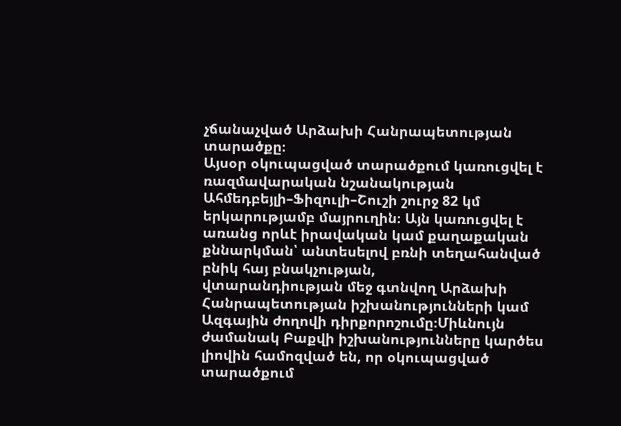չճանաչված Արձախի Հանրապետության տարածքը։
Այսօր օկուպացված տարածքում կառուցվել է ռազմավարական նշանակության Ահմեդբեյլի–Ֆիզուլի–Շուշի շուրջ 82 կմ երկարությամբ մայրուղին։ Այն կառուցվել է առանց որևէ իրավական կամ քաղաքական քննարկման՝ անտեսելով բռնի տեղահանված բնիկ հայ բնակչության,
վտարանդիության մեջ գտնվող Արձախի Հանրապետության իշխանությունների կամ Ազգային ժողովի դիրքորոշումը։Միևնույն ժամանակ Բաքվի իշխանությունները կարծես լիովին համոզված են, որ օկուպացված տարածքում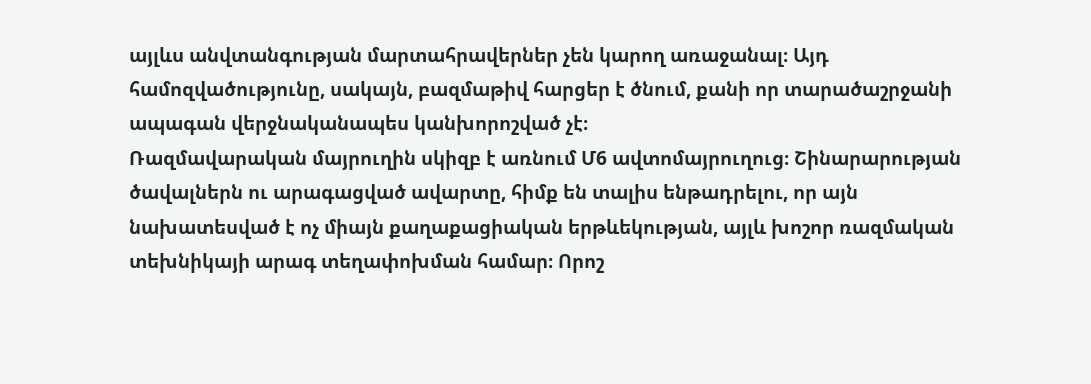այլևս անվտանգության մարտահրավերներ չեն կարող առաջանալ։ Այդ համոզվածությունը, սակայն, բազմաթիվ հարցեր է ծնում, քանի որ տարածաշրջանի ապագան վերջնականապես կանխորոշված չէ։
Ռազմավարական մայրուղին սկիզբ է առնում Մ6 ավտոմայրուղուց։ Շինարարության ծավալներն ու արագացված ավարտը, հիմք են տալիս ենթադրելու, որ այն նախատեսված է ոչ միայն քաղաքացիական երթևեկության, այլև խոշոր ռազմական տեխնիկայի արագ տեղափոխման համար։ Որոշ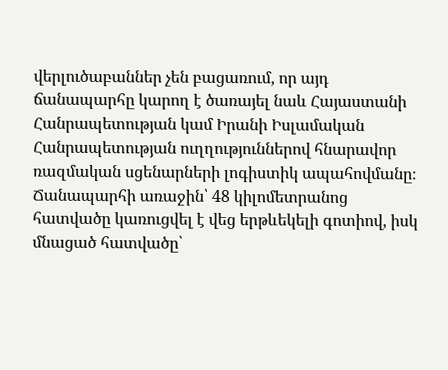վերլուծաբաններ չեն բացառում, որ այդ ճանապարհը կարող է ծառայել նաև Հայաստանի Հանրապետության կամ Իրանի Իսլամական Հանրապետության ուղղություններով հնարավոր ռազմական սցենարների լոգիստիկ ապահովմանը։
Ճանապարհի առաջին՝ 48 կիլոմետրանոց հատվածը կառուցվել է վեց երթևեկելի գոտիով, իսկ մնացած հատվածը՝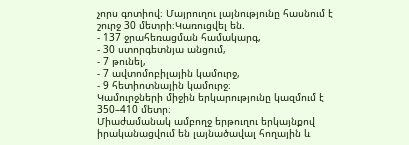չորս գոտիով։ Մայրուղու լայնությունը հասնում է շուրջ 30 մետրի։Կառուցվել են.
- 137 ջրահեռացման համակարգ,
- 30 ստորգետնյա անցում,
- 7 թունել,
- 7 ավտոմոբիլային կամուրջ,
- 9 հետիոտնային կամուրջ։
Կամուրջների միջին երկարությունը կազմում է 350–410 մետր։
Միաժամանակ ամբողջ երթուղու երկայնքով իրականացվում են լայնածավալ հողային և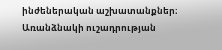ինժեներական աշխատանքներ։
Առանձնակի ուշադրության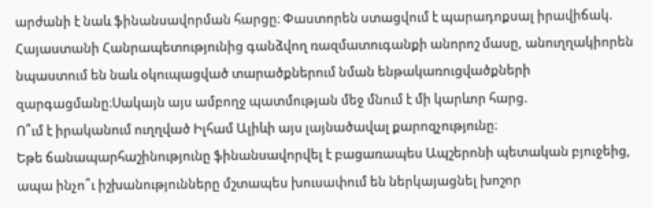արժանի է նաև ֆինանսավորման հարցը։ Փաստորեն ստացվում է պարադոքսալ իրավիճակ. Հայաստանի Հանրապետությունից գանձվող ռազմատուգանքի անորոշ մասը, անուղղակիորեն նպաստում են նաև օկուպացված տարածքներում նման ենթակառուցվածքների զարգացմանը։Սակայն այս ամբողջ պատմության մեջ մնում է մի կարևոր հարց.
Ո՞ւմ է իրականում ուղղված Իլհամ Ալիևի այս լայնածավալ քարոզչությունը։
Եթե ճանապարհաշինությունը ֆինանսավորվել է բացառապես Ապշերոնի պետական բյուջեից, ապա ինչո՞ւ իշխանությունները մշտապես խուսափում են ներկայացնել խոշոր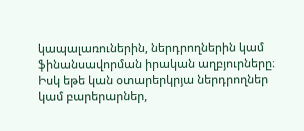կապալառուներին, ներդրողներին կամ ֆինանսավորման իրական աղբյուրները։ Իսկ եթե կան օտարերկրյա ներդրողներ կամ բարերարներ,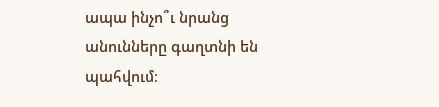ապա ինչո՞ւ նրանց անունները գաղտնի են պահվում։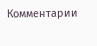Комментарии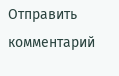Отправить комментарий